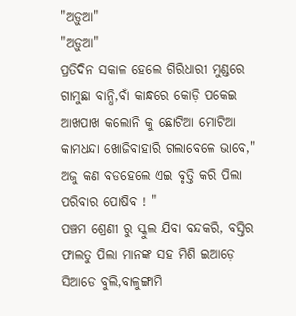"ଅଡ଼ୁଆ"
"ଅଡ଼ୁଆ"
ପ୍ରତିଦିନ ସକାଳ ହେଲେ ଗିରିଧାରୀ ମୁଣ୍ଡରେ ଗାମୁଛା ବାନ୍ଧି,ବାଁ କାନ୍ଧରେ କୋଡ଼ି ପକେଇ ଆଖପାଖ କଲୋନି କୁ ଛୋଟିଆ ମୋଟିଆ କାମଧନ୍ଦା ଖୋଜିବାହାରି ଗଲାବେଳେ ଭାବେ," ଅଜୁ କଣ ବଡହେଲେ ଏଇ ବୃତ୍ତି କରି ପିଲା ପରିବାର ପୋଷିବ ! "
ପଞ୍ଚମ ଶ୍ରେଣୀ ରୁ ସ୍କୁଲ ଯିବା ବନ୍ଦକରି, ବସ୍ତିର ଫାଲତୁ ପିଲା ମାନଙ୍କ ସହ ମିଶି ଇଆଡ଼େ ସିଆଡେ ବୁଲି,ବାଳୁଙ୍ଗାମି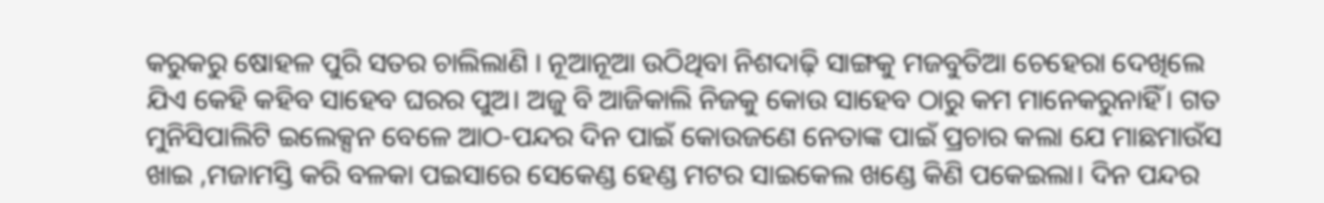କରୁକରୁ ଷୋହଳ ପୁରି ସତର ଚାଲିଲାଣି । ନୂଆନୂଆ ଉଠିଥିବା ନିଶଦାଢ଼ି ସାଙ୍ଗକୁ ମଜବୁତିଆ ଚେହେରା ଦେଖିଲେ ଯିଏ କେହି କହିବ ସାହେବ ଘରର ପୁଅ। ଅଜୁ ବି ଆଜିକାଲି ନିଜକୁ କୋଉ ସାହେବ ଠାରୁ କମ ମାନେକରୁନାହିଁ। ଗତ ମୁନିସିପାଲିଟି ଇଲେକ୍ସନ ବେଳେ ଆଠ-ପନ୍ଦର ଦିନ ପାଇଁ କୋଉଜଣେ ନେତାଙ୍କ ପାଇଁ ପ୍ରଚାର କଲା ଯେ ମାଛମାଉଁସ ଖାଇ ,ମଜାମସ୍ତି କରି ବଳକା ପଇସାରେ ସେକେଣ୍ଡ ହେଣ୍ଡ ମଟର ସାଇକେଲ ଖଣ୍ଡେ କିଣି ପକେଇଲା। ଦିନ ପନ୍ଦର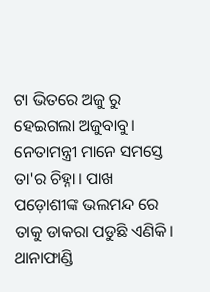ଟା ଭିତରେ ଅଜୁ ରୁ ହେଇଗଲା ଅଜୁବାବୁ। ନେତାମନ୍ତ୍ରୀ ମାନେ ସମସ୍ତେ ତା'ର ଚିହ୍ନା। ପାଖ ପଡ଼ୋଶୀଙ୍କ ଭଲମନ୍ଦ ରେ ତାକୁ ଡାକରା ପଡୁଛି ଏଣିକି। ଥାନାଫାଣ୍ଡି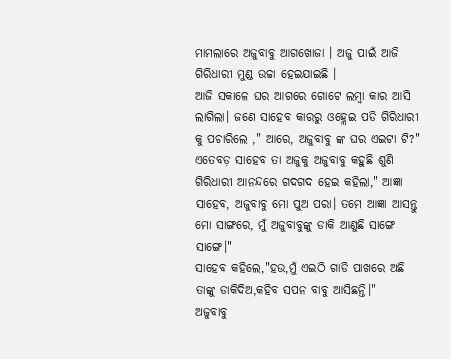ମାମଲାରେ ଅଜୁବାବୁ ଆଗଖୋଜା । ଅଜୁ ପାଇଁ ଆଜି ଗିରିଧାରୀ ମୁଣ୍ଡ ଉଚ୍ଚା ହେଇଯାଇଛି ।
ଆଜି ସକାଳେ ଘର ଆଗରେ ଗୋଟେ ଲମ୍ବା କାର ଆସି ଲାଗିଲା। ଜଣେ ସାହେବ କାରରୁ ଓହ୍ଲେଇ ପଡି ଗିରିଧାରୀ କୁ ପଚାରିଲେ ," ଆରେ, ଅଜୁବାବୁ ଙ୍କ ଘର ଏଇଟା ଟି?"
ଏତେବଡ଼ ସାହେବ ତା ଅଜୁକୁ ଅଜୁବାବୁ କହୁଛି ଶୁଣି ଗିରିଧାରୀ ଆନନ୍ଦରେ ଗଦଗଦ ହେଇ କହିଲା," ଆଜ୍ଞା ସାହେବ, ଅଜୁବାବୁ ମୋ ପୁଅ ପରା। ତମେ ଆଜ୍ଞା ଆସନ୍ତୁ ମୋ ସାଙ୍ଗରେ, ମୁଁ ଅଜୁବାବୁଙ୍କୁ ଡାକି ଆଣୁଛି ସାଙ୍ଗେ ସାଙ୍ଗେ।"
ସାହେବ କହିଲେ,"ହଉ,ମୁଁ ଏଇଠି ଗାଡି ପାଖରେ ଅଛି ତାଙ୍କୁ ଡାକିଦିଅ,କହିବ ସପନ ବାବୁ ଆସିଛନ୍ତି।"
ଅଜୁବାବୁ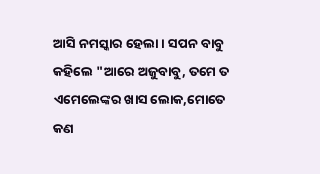ଆସି ନମସ୍କାର ହେଲା। ସପନ ବାବୁ କହିଲେ "ଆରେ ଅଜୁବାବୁ, ତମେ ତ ଏମେଲେଙ୍କର ଖାସ ଲୋକ,ମୋତେ କଣ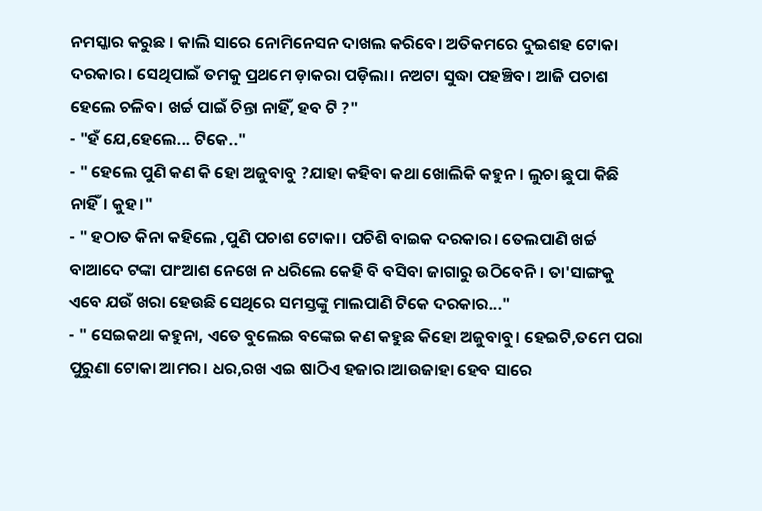ନମସ୍କାର କରୁଛ । କାଲି ସାରେ ନୋମିନେସନ ଦାଖଲ କରିବେ। ଅତିକମରେ ଦୁଇଶହ ଟୋକା ଦରକାର। ସେଥିପାଇଁ ତମକୁ ପ୍ରଥମେ ଡ଼ାକରା ପଡ଼ିଲା। ନଅଟା ସୁଦ୍ଧା ପହଞ୍ଚିବ। ଆଜି ପଚାଶ ହେଲେ ଚଳିବ। ଖର୍ଚ୍ଚ ପାଇଁ ଚିନ୍ତା ନାହିଁ, ହବ ଟି ?"
- "ହଁ ଯେ,ହେଲେ... ଟିକେ.."
- " ହେଲେ ପୁଣି କଣ କି ହୋ ଅଜୁବାବୁ ?ଯାହା କହିବା କଥା ଖୋଲିକି କହୁନ । ଲୁଚା ଛୁପା କିଛି ନାହିଁ। କୁହ।"
- " ହଠାତ କିନା କହିଲେ ,ପୁଣି ପଚାଶ ଟୋକା। ପଚିଶି ବାଇକ ଦରକାର। ତେଲପାଣି ଖର୍ଚ୍ଚ ବାଆଦେ ଟଙ୍କା ପାଂଆଶ ନେଖେ ନ ଧରିଲେ କେହି ବି ବସିବା ଜାଗାରୁ ଉଠିବେନି। ତା'ସାଙ୍ଗକୁ ଏବେ ଯଉଁ ଖରା ହେଉଛି ସେଥିରେ ସମସ୍ତଙ୍କୁ ମାଲପାଣି ଟିକେ ଦରକାର..."
- " ସେଇକଥା କହୁନା, ଏତେ ବୁଲେଇ ବଙ୍କେଇ କଣ କହୁଛ କିହୋ ଅଜୁବାବୁ। ହେଇଟି,ତମେ ପରା ପୁରୁଣା ଟୋକା ଆମର। ଧର,ରଖ ଏଇ ଷାଠିଏ ହଜାର।ଆଉଜାହା ହେବ ସାରେ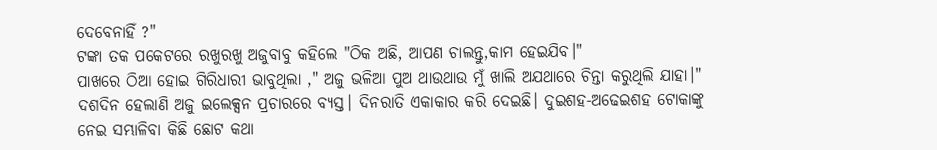ଦେବେନାହିଁ ?"
ଟଙ୍କା ତକ ପକେଟରେ ରଖୁରଖୁ ଅଜୁବାବୁ କହିଲେ "ଠିକ ଅଛି, ଆପଣ ଚାଲନ୍ତୁ,କାମ ହେଇଯିବ।"
ପାଖରେ ଠିଆ ହୋଇ ଗିରିଧାରୀ ଭାବୁଥିଲା ," ଅଜୁ ଭଳିଆ ପୁଅ ଥାଉଥାଉ ମୁଁ ଖାଲି ଅଯଥାରେ ଚିନ୍ତା କରୁଥିଲି ଯାହା।"
ଦଶଦିନ ହେଲାଣି ଅଜୁ ଇଲେକ୍ସନ ପ୍ରଚାରରେ ବ୍ୟସ୍ତ। ଦିନରାତି ଏକାକାର କରି ଦେଇଛି। ଦୁଇଶହ-ଅଢେଇଶହ ଟୋକାଙ୍କୁ ନେଇ ସମ୍ଭାଳିବା କିଛି ଛୋଟ କଥା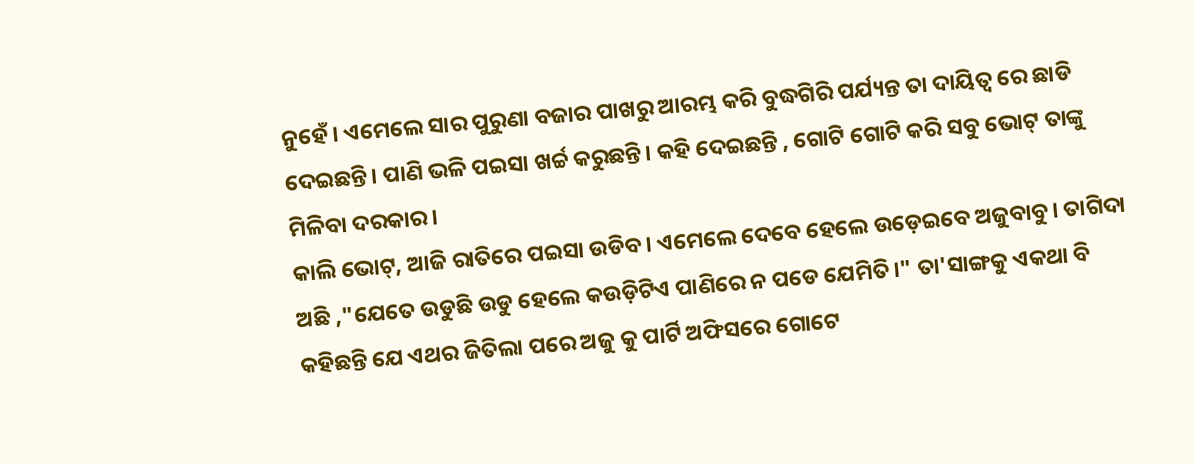ନୁହେଁ। ଏମେଲେ ସାର ପୁରୁଣା ବଜାର ପାଖରୁ ଆରମ୍ଭ କରି ବୁଦ୍ଧଗିରି ପର୍ଯ୍ୟନ୍ତ ତା ଦାୟିତ୍ୱ ରେ ଛାଡି ଦେଇଛନ୍ତି। ପାଣି ଭଳି ପଇସା ଖର୍ଚ୍ଚ କରୁଛନ୍ତି। କହି ଦେଇଛନ୍ତି , ଗୋଟି ଗୋଟି କରି ସବୁ ଭୋଟ୍ ତାଙ୍କୁ ମିଳିବା ଦରକାର।
କାଲି ଭୋଟ୍, ଆଜି ରାତିରେ ପଇସା ଉଡିବ। ଏମେଲେ ଦେବେ ହେଲେ ଉଡ଼େଇବେ ଅଜୁବାବୁ। ତାଗିଦା ଅଛି ,"ଯେତେ ଉଡୁଛି ଉଡୁ ହେଲେ କଉଡ଼ିଟିଏ ପାଣିରେ ନ ପଡେ ଯେମିତି।" ତା'ସାଙ୍ଗକୁ ଏକଥା ବି କହିଛନ୍ତି ଯେ ଏଥର ଜିତିଲା ପରେ ଅଜୁ କୁ ପାର୍ଟି ଅଫିସରେ ଗୋଟେ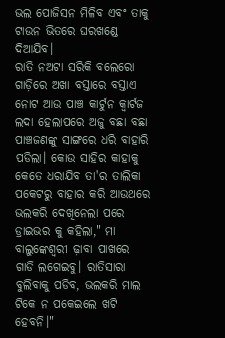ଭଲ ପୋଜିସନ ମିଳିବ ଏବଂ ତାକୁ ଟାଉନ ଭିତରେ ଘରଖଣ୍ଡେ ଦିଆଯିବ।
ରାତି ନଅଟା ସରିକି ବଲେରୋ ଗାଡ଼ିରେ ଅଖା ବସ୍ତାରେ ବସ୍ତାଏ ନୋଟ ଆଉ ପାଞ୍ଚ କାର୍ଟୁନ କ୍ୱାର୍ଟଜ ଲଦା ହେଲାପରେ ଅଜୁ ବଛା ବଛା ପାଞ୍ଚଜଣଙ୍କୁ ସାଙ୍ଗରେ ଧରି ବାହାରି ପଡିଲା। କୋଉ ସାହିର କାହାକୁ କେତେ ଧରାଯିବ ତା'ର ତାଲିକା ପକେଟରୁ ବାହାର କରି ଆଉଥରେ ଭଲକରି ଦେଖିନେଲା ପରେ ଡ୍ରାଇଭର କୁ କହିଲା," ମା ବାଲୁଙ୍କେଶ୍ୱରୀ ଢ଼ାବା ପାଖରେ ଗାଡି ଲଗେଇବୁ। ରାତିସାରା ବୁଲିବାକୁ ପଡିବ, ଭଲକରି ମାଲ ଟିକେ ନ ପକେଇଲେ ଖଟି ହେବନି।"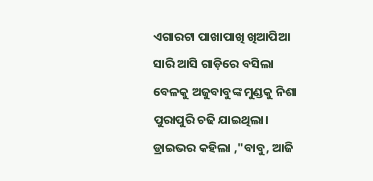ଏଗାରଟା ପାଖାପାଖି ଖିଆପିଆ ସାରି ଆସି ଗାଡ଼ିରେ ବସିଲା ବେଳକୁ ଅଜୁବାବୁଙ୍କ ମୁଣ୍ଡକୁ ନିଶା ପୁରାପୁରି ଚଢି ଯାଇଥିଲା। ଡ୍ରାଇଭର କହିଲା ,"ବାବୁ, ଆଜି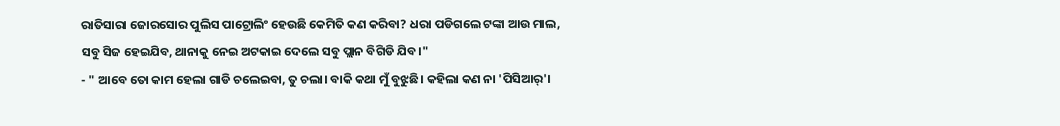ରାତିସାରା ଜୋରସୋର ପୁଲିସ ପାଟ୍ରୋଲିଂ ହେଉଛି କେମିତି କଣ କରିବା? ଧରା ପଡିଗଲେ ଟଙ୍କା ଆଉ ମାଲ, ସବୁ ସିଜ ହେଇଯିବ, ଥାନାକୁ ନେଇ ଅଟକାଇ ଦେଲେ ସବୁ ପ୍ଲାନ ବିଗିଡି ଯିବ।"
- " ଆବେ ତୋ କାମ ହେଲା ଗାଡି ଚଲେଇବା, ତୁ ଚଲା। ବାକି କଥା ମୁଁ ବୁଝୁଛି। କହିଲା କଣ ନା 'ପିସିଆର୍'।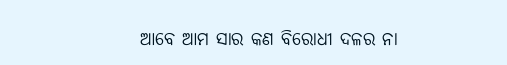ଆବେ ଆମ ସାର କଣ ବିରୋଧୀ ଦଳର ନା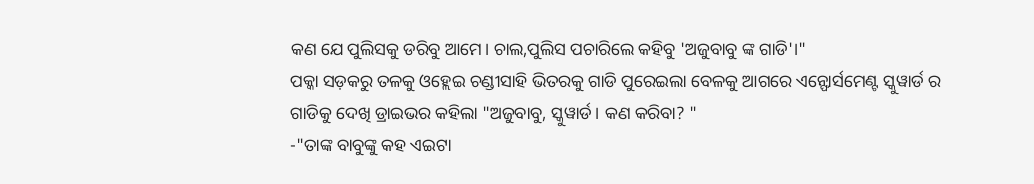କଣ ଯେ ପୁଲିସକୁ ଡରିବୁ ଆମେ। ଚାଲ,ପୁଲିସ ପଚାରିଲେ କହିବୁ 'ଅଜୁବାବୁ ଙ୍କ ଗାଡି'।"
ପକ୍କା ସଡ଼କରୁ ତଳକୁ ଓହ୍ଲେଇ ଚଣ୍ଡୀସାହି ଭିତରକୁ ଗାଡି ପୁରେଇଲା ବେଳକୁ ଆଗରେ ଏନ୍ଫୋର୍ସମେଣ୍ଟ ସ୍କୁୱାର୍ଡ ର ଗାଡିକୁ ଦେଖି ଡ୍ରାଇଭର କହିଲା "ଅଜୁବାବୁ, ସ୍କୁୱାର୍ଡ। କଣ କରିବା? "
-"ତାଙ୍କ ବାବୁଙ୍କୁ କହ ଏଇଟା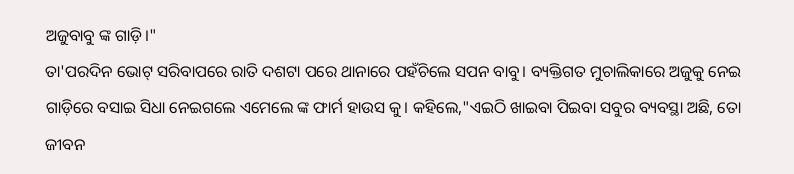ଅଜୁବାବୁ ଙ୍କ ଗାଡ଼ି।"
ତା'ପରଦିନ ଭୋଟ୍ ସରିବାପରେ ରାତି ଦଶଟା ପରେ ଥାନାରେ ପହଁଚିଲେ ସପନ ବାବୁ। ବ୍ୟକ୍ତିଗତ ମୁଚାଲିକାରେ ଅଜୁକୁ ନେଇ ଗାଡ଼ିରେ ବସାଇ ସିଧା ନେଇଗଲେ ଏମେଲେ ଙ୍କ ଫାର୍ମ ହାଉସ କୁ। କହିଲେ,"ଏଇଠି ଖାଇବା ପିଇବା ସବୁର ବ୍ୟବସ୍ଥା ଅଛି, ତୋ ଜୀବନ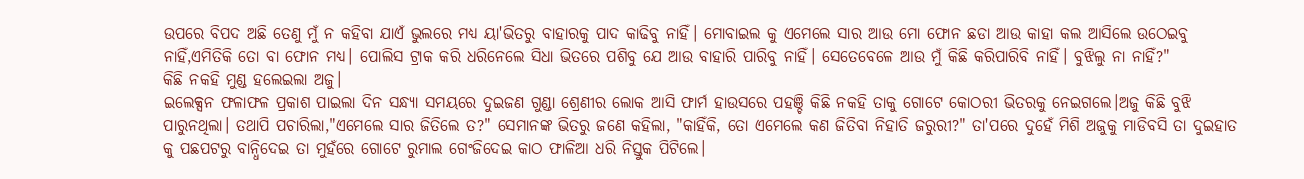ଉପରେ ବିପଦ ଅଛି ତେଣୁ ମୁଁ ନ କହିବା ଯାଏଁ ଭୁଲରେ ମଧ୍ୟ ୟା'ଭିତରୁ ବାହାରକୁ ପାଦ କାଢିବୁ ନାହିଁ। ମୋବାଇଲ କୁ ଏମେଲେ ସାର ଆଉ ମୋ ଫୋନ ଛଡା ଆଉ କାହା କଲ ଆସିଲେ ଉଠେଇବୁ ନାହିଁ,ଏମିତିକି ତୋ ବା ଫୋନ ମଧ୍ୟ। ପୋଲିସ ଟ୍ରାକ କରି ଧରିନେଲେ ସିଧା ଭିତରେ ପଶିବୁ ଯେ ଆଉ ବାହାରି ପାରିବୁ ନାହିଁ। ସେତେବେଳେ ଆଉ ମୁଁ କିଛି କରିପାରିବି ନାହିଁ। ବୁଝିଲୁ ନା ନାହିଁ?"
କିଛି ନକହି ମୁଣ୍ଡ ହଲେଇଲା ଅଜୁ।
ଇଲେକ୍ସନ ଫଳାଫଳ ପ୍ରକାଶ ପାଇଲା ଦିନ ସନ୍ଧ୍ୟା ସମୟରେ ଦୁଇଜଣ ଗୁଣ୍ଡା ଶ୍ରେଣୀର ଲୋକ ଆସି ଫାର୍ମ ହାଉସରେ ପହଞ୍ଚି କିଛି ନକହି ତାକୁ ଗୋଟେ କୋଠରୀ ଭିତରକୁ ନେଇଗଲେ।ଅଜୁ କିଛି ବୁଝି ପାରୁନଥିଲା। ତଥାପି ପଚାରିଲା,"ଏମେଲେ ସାର ଜିତିଲେ ତ?" ସେମାନଙ୍କ ଭିତରୁ ଜଣେ କହିଲା, "କାହିଁକି, ତୋ ଏମେଲେ କଣ ଜିତିବା ନିହାତି ଜରୁରୀ?" ତା'ପରେ ଦୁହେଁ ମିଶି ଅଜୁକୁ ମାଡିବସି ତା ଦୁଇହାତ କୁ ପଛପଟରୁ ବାନ୍ଧିଦେଇ ତା ମୁହଁରେ ଗୋଟେ ରୁମାଲ ଗେଂଜିଦେଇ କାଠ ଫାଳିଆ ଧରି ନିସ୍ତୁକ ପିଟିଲେ।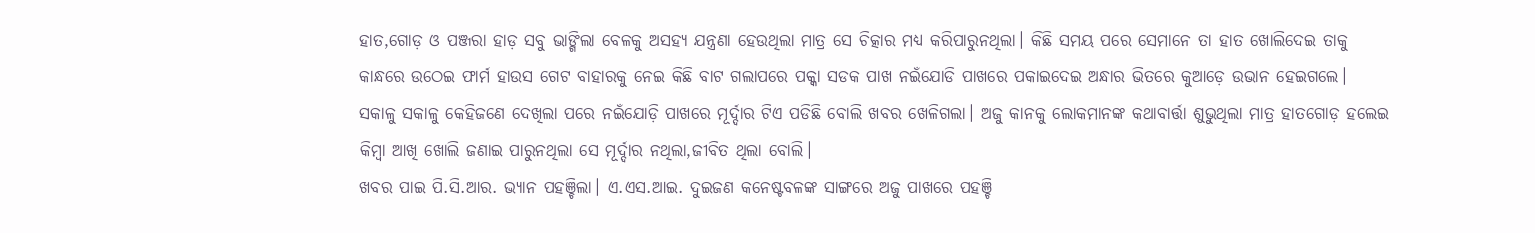ହାତ,ଗୋଡ଼ ଓ ପଞ୍ଜରା ହାଡ଼ ସବୁ ଭାଙ୍ଗିଲା ବେଳକୁ ଅସହ୍ୟ ଯନ୍ତ୍ରଣା ହେଉଥିଲା ମାତ୍ର ସେ ଚିତ୍କାର ମଧ୍ୟ କରିପାରୁନଥିଲା। କିଛି ସମୟ ପରେ ସେମାନେ ତା ହାତ ଖୋଲିଦେଇ ତାକୁ କାନ୍ଧରେ ଉଠେଇ ଫାର୍ମ ହାଉସ ଗେଟ ବାହାରକୁ ନେଇ କିଛି ବାଟ ଗଲାପରେ ପକ୍କା ସଡକ ପାଖ ନଇଁଯୋଡି ପାଖରେ ପକାଇଦେଇ ଅନ୍ଧାର ଭିତରେ କୁଆଡ଼େ ଉଭାନ ହେଇଗଲେ।
ସକାଳୁ ସକାଳୁ କେହିଜଣେ ଦେଖିଲା ପରେ ନଇଁଯୋଡ଼ି ପାଖରେ ମୂର୍ଦ୍ଦାର ଟିଏ ପଡିଛି ବୋଲି ଖବର ଖେଳିଗଲା। ଅଜୁ କାନକୁ ଲୋକମାନଙ୍କ କଥାବାର୍ତ୍ତା ଶୁଭୁଥିଲା ମାତ୍ର ହାତଗୋଡ଼ ହଲେଇ କିମ୍ବା ଆଖି ଖୋଲି ଜଣାଇ ପାରୁନଥିଲା ସେ ମୂର୍ଦ୍ଦାର ନଥିଲା,ଜୀବିତ ଥିଲା ବୋଲି।
ଖବର ପାଇ ପି.ସି.ଆର. ଭ୍ୟାନ ପହଞ୍ଚିଲା। ଏ.ଏସ.ଆଇ. ଦୁଇଜଣ କନେଷ୍ଟବଳଙ୍କ ସାଙ୍ଗରେ ଅଜୁ ପାଖରେ ପହଞ୍ଚି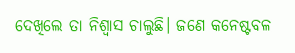ଦେଖିଲେ ତା ନିଶ୍ୱାସ ଚାଲୁଛି। ଜଣେ କନେଷ୍ଟବଳ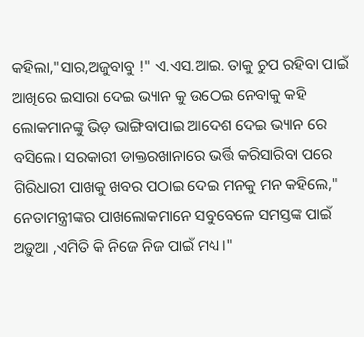କହିଲା,"ସାର,ଅଜୁବାବୁ !" ଏ.ଏସ.ଆଇ. ତାକୁ ଚୁପ ରହିବା ପାଇଁ ଆଖିରେ ଇସାରା ଦେଇ ଭ୍ୟାନ କୁ ଉଠେଇ ନେବାକୁ କହି ଲୋକମାନଙ୍କୁ ଭିଡ଼ ଭାଙ୍ଗିବାପାଇ ଆଦେଶ ଦେଇ ଭ୍ୟାନ ରେ ବସିଲେ। ସରକାରୀ ଡାକ୍ତରଖାନାରେ ଭର୍ତ୍ତି କରିସାରିବା ପରେ ଗିରିଧାରୀ ପାଖକୁ ଖବର ପଠାଇ ଦେଇ ମନକୁ ମନ କହିଲେ," ନେତାମନ୍ତ୍ରୀଙ୍କର ପାଖଲୋକମାନେ ସବୁବେଳେ ସମସ୍ତଙ୍କ ପାଇଁ ଅଡ଼ୁଆ ,ଏମିତି କି ନିଜେ ନିଜ ପାଇଁ ମଧ୍ୟ।"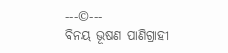---©---
ବିନୟ ଭୂଷଣ ପାଣିଗ୍ରାହୀ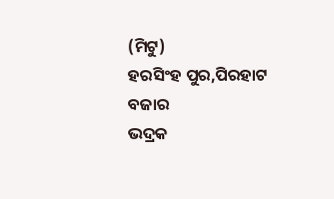(ମିଟୁ)
ହରସିଂହ ପୁର,ପିରହାଟ ବଜାର
ଭଦ୍ରକ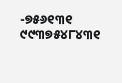-୭୫୬୧୩୧
୯୯୩୭୫୪୮୪୩୧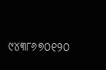୯୪୩୮୬୭୦୧୨୦